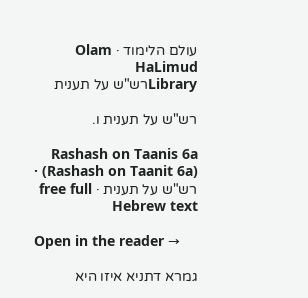עולם הלימוד · Olam HaLimud
Libraryרש"ש על תענית

רש"ש על תענית ו.

Rashash on Taanis 6a (Rashash on Taanit 6a) · רש"ש על תענית · free full Hebrew text

Open in the reader →

גמרא דתניא איזו היא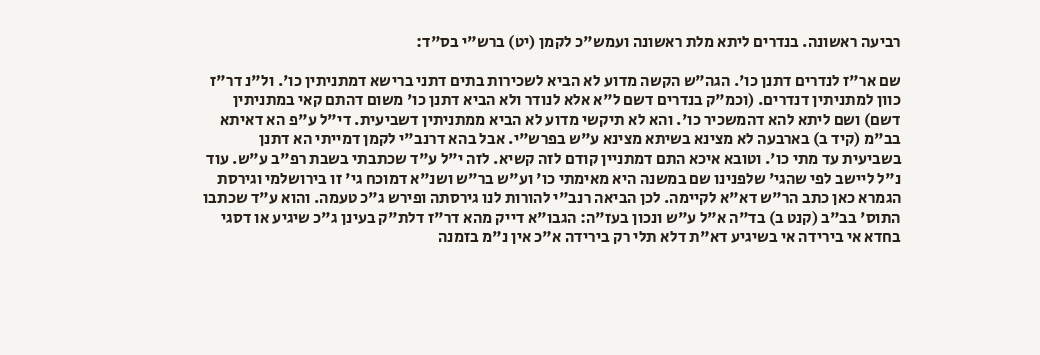רביעה ראשונה. בנדרים ליתא מלת ראשונה ועמש"כ לקמן (יט) ברש"י בס"ד:

שם אר"ז לנדרים דתנן כו'. הגה"ש הקשה מדוע לא הביא לשכירות בתים דתני ברישא דמתניתין כו'. ול"נ דר"ז כוון למתניתין דנדרים. (וכמ"ק בנדרים דשם ל"א אלא לנודר ולא הביא דתנן כו' משום דהתם קאי במתניתין דשם) ושם ליתא להא דהמשכיר כו'. והא לא תיקשי מדוע לא הביא ממתניתין דשביעית. די"ל ע"פ הא דאיתא בב"מ (קיד ב) בארבעה לא מצינא בשיתא מצינא ע"ש בפרש"י. אבל בהא דרנב"י לקמן דמייתי הא דתנן בשביעית עד מתי כו'. וטובא איכא התם דמתניין קודם לזה קשיא. לזה י"ל ע"ד שכתבתי בשבת רפ"ב ע"ש. עוד נ"ל ליישב לפי שהגי' שלפנינו שם במשנה היא מאימתי כו' וע"ש בר"ש ושנ"א דמוכח גי' זו בירושלמי וגירסת הגמרא כאן כתב הר"ש דא"א לקיימה. לכן הביאה רנב"י להורות לנו גירסתה ופירש ג"כ טעמה. והוא ע"ד שכתבו התוס' בב"ב (קנט ב) בד"ה א"ל ע"ש ונכון בעז"ה: הגבו"א דייק מהא דר"ז דלת"ק בעינן ג"כ שיגיע או דסגי בחדא אי בירידה אי בשיגיע דא"ת דלא תלי רק בירידה א"כ אין נ"מ בזמנה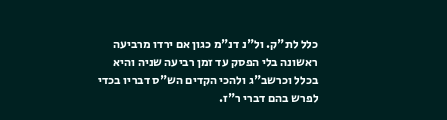כלל לת"ק. ול"נ דנ"מ כגון אם ירדו מרביעה ראשונה בלי הפסק עד זמן רביעה שניה והיא בכלל וכרשב"ג ולהכי הקדים הש"ס דבריו בכדי לפרש בהם דברי ר"ז.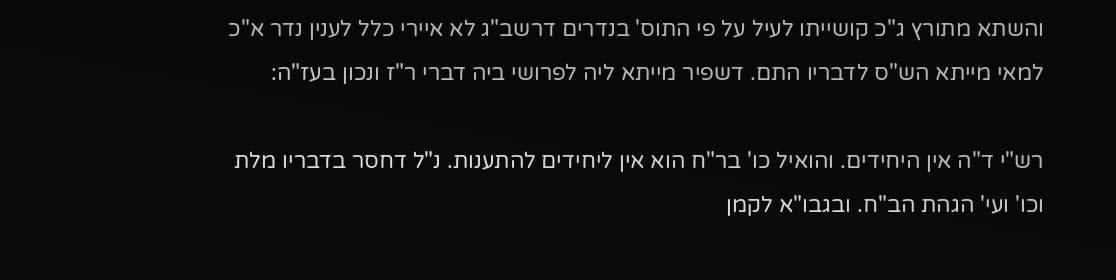והשתא מתורץ ג"כ קושייתו לעיל על פי התוס' בנדרים דרשב"ג לא איירי כלל לענין נדר א"כ למאי מייתא הש"ס לדבריו התם. דשפיר מייתא ליה לפרושי ביה דברי ר"ז ונכון בעז"ה:

רש"י ד"ה אין היחידים. והואיל כו' בר"ח הוא אין ליחידים להתענות. נ"ל דחסר בדבריו מלת וכו' ועי' הגהת הב"ח. ובגבו"א לקמן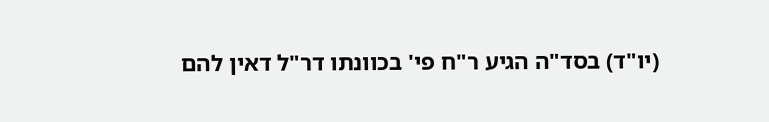(יו"ד) בסד"ה הגיע ר"ח פי' בכוונתו דר"ל דאין להם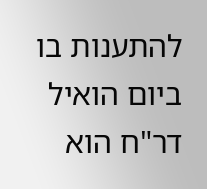להתענות בו ביום הואיל דר"ח הוא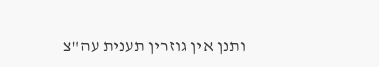ותנן אין גוזרין תענית עה"צ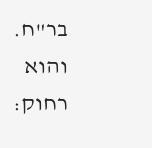בר"ח. והוא רחוק: